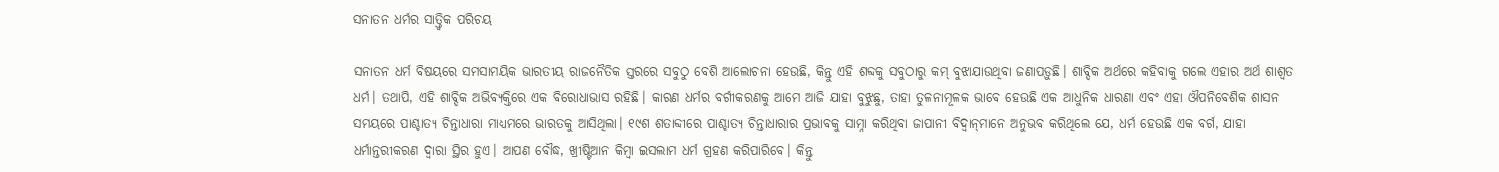ସନାତନ ଧର୍ମର ସାତ୍ତ୍ୱିକ ପରିଚୟ

ସନାତନ ଧର୍ମ ବିଷୟରେ ସମସାମୟିକ ଭାରତୀୟ ରାଜନୈତିକ ସ୍ତରରେ ସବୁଠୁ ବେଶି ଆଲୋଚନା ହେଉଛି, କିନ୍ତୁ ଏହି ଶବ୍ଦକୁ ସବୁଠାରୁ କମ୍‌ ବୁଝାଯାଉଥିବା ଜଣାପଡ଼ୁଛି। ଶାବ୍ଦିକ ଅର୍ଥରେ କହିବାକୁ ଗଲେ ଏହାର ଅର୍ଥ ଶାଶ୍ୱତ ଧର୍ମ। ତଥାପି, ଏହି ଶାବ୍ଦିକ ଅଭିବ୍ୟକ୍ତିରେ ଏକ ବିରୋଧାଭାସ ରହିଛି। କାରଣ ଧର୍ମର ବର୍ଗୀକରଣକୁ ଆମେ ଆଜି ଯାହା ବୁଝୁଛୁ, ତାହା ତୁଳନାମୂଳକ ଭାବେ ହେଉଛି ଏକ ଆଧୁନିକ ଧାରଣା ଏବଂ ଏହା ଔପନିବେଶିକ ଶାସନ ସମୟରେ ପାଶ୍ଚାତ୍ୟ ଚିନ୍ତାଧାରା ମାଧ୍ୟମରେ ଭାରତକୁ ଆସିଥିଲା। ୧୯ଶ ଶତାବ୍ଦୀରେ ପାଶ୍ଚାତ୍ୟ ଚିନ୍ତାଧାରାର ପ୍ରଭାବକୁ ସାମ୍ନା କରିଥିବା ଜାପାନୀ ବିଦ୍ୱାନ୍‌ମାନେ ଅନୁଭବ କରିଥିଲେ ଯେ, ଧର୍ମ ହେଉଛି ଏକ ବର୍ଗ, ଯାହା ଧର୍ମାନ୍ତରୀକରଣ ଦ୍ୱାରା ସ୍ଥିର ହୁଏ। ଆପଣ ବୌଦ୍ଧ, ଖ୍ରୀଷ୍ଟିଆନ କିମ୍ୱା ଇସଲାମ ଧର୍ମ ଗ୍ରହଣ କରିପାରିବେ। କିନ୍ତୁ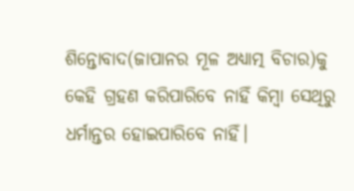ଶିନ୍ତୋବାଦ(ଜାପାନର ମୂଳ ଅଧ୍ୟାତ୍ମ ବିଚାର)କୁ କେହି ଗ୍ରହଣ କରିପାରିବେ ନାହିଁ କିମ୍ୱା ସେଥିରୁ ଧର୍ମାନ୍ତର ହୋଇପାରିବେ ନାହିଁ।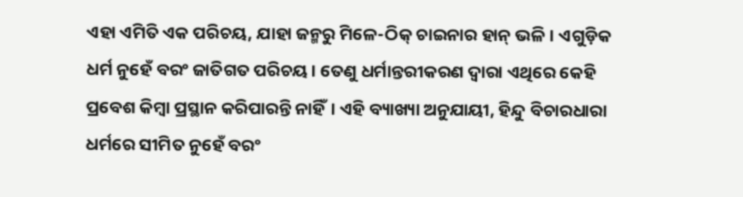ଏହା ଏମିତି ଏକ ପରିଚୟ, ଯାହା ଜନ୍ମରୁ ମିଳେ-ଠିକ୍‌ ଚାଇନାର ହାନ୍‌ ଭଳି। ଏଗୁଡ଼ିକ ଧର୍ମ ନୁହେଁ ବରଂ ଜାତିଗତ ପରିଚୟ। ତେଣୁ ଧର୍ମାନ୍ତରୀକରଣ ଦ୍ୱାରା ଏଥିରେ କେହି ପ୍ରବେଶ କିମ୍ୱା ପ୍ରସ୍ଥାନ କରିପାରନ୍ତି ନାହିଁ। ଏହି ବ୍ୟାଖ୍ୟା ଅନୁଯାୟୀ, ହିନ୍ଦୁ ବିଚାରଧାରା ଧର୍ମରେ ସୀମିତ ନୁହେଁ ବରଂ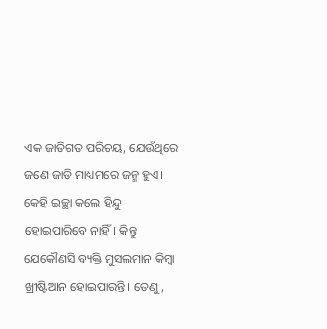ଏକ ଜାତିଗତ ପରିଚୟ, ଯେଉଁଥିରେ ଜଣେ ଜାତି ମାଧ୍ୟମରେ ଜନ୍ମ ହୁଏ। କେହି ଇଚ୍ଛା କଲେ ହିନ୍ଦୁ ହୋଇପାରିବେ ନାହିଁ। କିନ୍ତୁ ଯେକୌଣସି ବ୍ୟକ୍ତି ମୁସଲମାନ କିମ୍ୱା ଖ୍ରୀଷ୍ଟିଆନ ହୋଇପାରନ୍ତି। ତେଣୁ,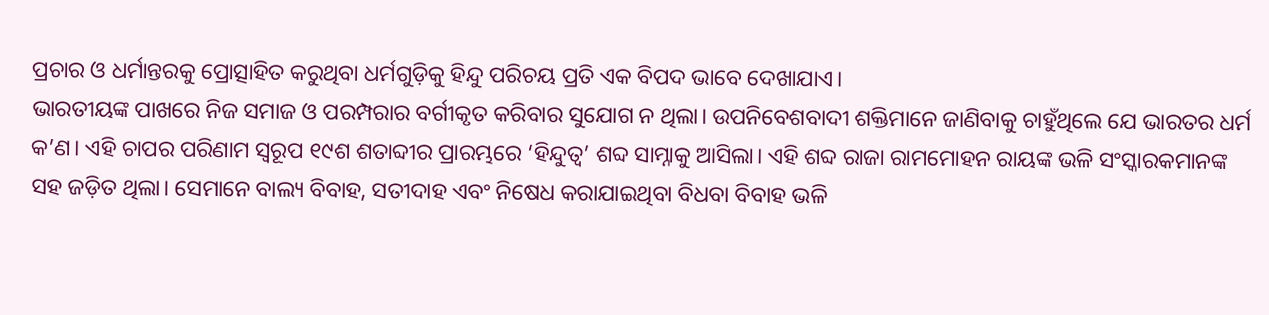ପ୍ରଚାର ଓ ଧର୍ମାନ୍ତରକୁ ପ୍ରୋତ୍ସାହିତ କରୁଥିବା ଧର୍ମଗୁଡ଼ିକୁ ହିନ୍ଦୁ ପରିଚୟ ପ୍ରତି ଏକ ବିପଦ ଭାବେ ଦେଖାଯାଏ।
ଭାରତୀୟଙ୍କ ପାଖରେ ନିଜ ସମାଜ ଓ ପରମ୍ପରାର ବର୍ଗୀକୃତ କରିବାର ସୁଯୋଗ ନ ଥିଲା। ଉପନିବେଶବାଦୀ ଶକ୍ତିମାନେ ଜାଣିବାକୁ ଚାହୁଁଥିଲେ ଯେ ଭାରତର ଧର୍ମ କ’ଣ। ଏହି ଚାପର ପରିଣାମ ସ୍ୱରୂପ ୧୯ଶ ଶତାବ୍ଦୀର ପ୍ରାରମ୍ଭରେ ‘ହିନ୍ଦୁତ୍ୱ’ ଶବ୍ଦ ସାମ୍ନାକୁ ଆସିଲା। ଏହି ଶବ୍ଦ ରାଜା ରାମମୋହନ ରାୟଙ୍କ ଭଳି ସଂସ୍କାରକମାନଙ୍କ ସହ ଜଡ଼ିତ ଥିଲା। ସେମାନେ ବାଲ୍ୟ ବିବାହ, ସତୀଦାହ ଏବଂ ନିଷେଧ କରାଯାଇଥିବା ବିଧବା ବିବାହ ଭଳି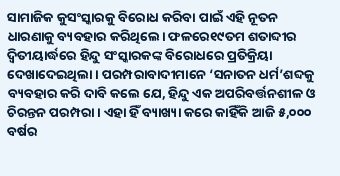ସାମାଜିକ କୁସଂସ୍କାରକୁ ବିରୋଧ କରିବା ପାଇଁ ଏହି ନୂତନ ଧାରଣାକୁ ବ୍ୟବହାର କରିଥିଲେ। ଫଳରେ୧୯ତମ ଶତାବ୍ଦୀର ଦ୍ୱିତୀୟାର୍ଦ୍ଧରେ ହିନ୍ଦୁ ସଂସ୍କାରକଙ୍କ ବିରୋଧରେ ପ୍ରତିକ୍ରିୟା ଦେଖାଦେଇଥିଲା। ପରମ୍ପରାବାଦୀମାନେ ‘ସନାତନ ଧର୍ମ’ଶବ୍ଦକୁ ବ୍ୟବହାର କରି ଦାବି କଲେ ଯେ, ହିନ୍ଦୁ ଏକ ଅପରିବର୍ତ୍ତନଶୀଳ ଓ ଚିରନ୍ତନ ପରମ୍ପରା। ଏହା ହିଁ ବ୍ୟାଖ୍ୟା କରେ କାହିଁକି ଆଜି ୫,୦୦୦ ବର୍ଷର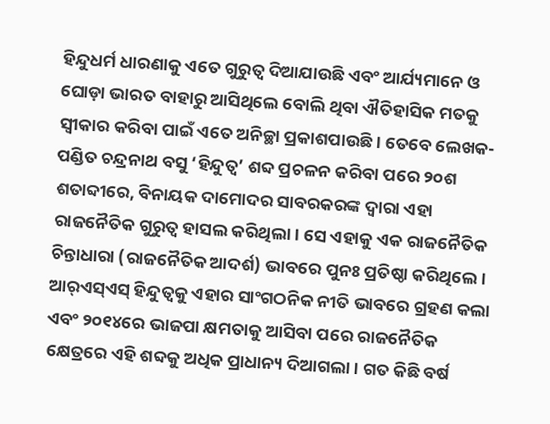ହିନ୍ଦୁଧର୍ମ ଧାରଣାକୁ ଏତେ ଗୁରୁତ୍ୱ ଦିଆଯାଉଛି ଏବଂ ଆର୍ଯ୍ୟମାନେ ଓ ଘୋଡ଼ା ଭାରତ ବାହାରୁ ଆସିଥିଲେ ବୋଲି ଥିବା ଐତିହାସିକ ମତକୁ ସ୍ୱୀକାର କରିବା ପାଇଁ ଏତେ ଅନିଚ୍ଛା ପ୍ରକାଶପାଉଛି। ତେବେ ଲେଖକ-ପଣ୍ଡିତ ଚନ୍ଦ୍ରନାଥ ବସୁ ‘ହିନ୍ଦୁତ୍ୱ’ ଶବ୍ଦ ପ୍ରଚଳନ କରିବା ପରେ ୨୦ଶ ଶତାବ୍ଦୀରେ, ବିନାୟକ ଦାମୋଦର ସାବରକରଙ୍କ ଦ୍ୱାରା ଏହା ରାଜନୈତିକ ଗୁରୁତ୍ୱ ହାସଲ କରିଥିଲା। ସେ ଏହାକୁ ଏକ ରାଜନୈତିକ ଚିନ୍ତାଧାରା (ରାଜନୈତିକ ଆଦର୍ଶ) ଭାବରେ ପୁନଃ ପ୍ରତିଷ୍ଠା କରିଥିଲେ। ଆର୍‌ଏସ୍‌ଏସ୍‌ ହିନ୍ଦୁତ୍ୱକୁ ଏହାର ସାଂଗଠନିକ ନୀତି ଭାବରେ ଗ୍ରହଣ କଲା ଏବଂ ୨୦୧୪ରେ ଭାଜପା କ୍ଷମତାକୁ ଆସିବା ପରେ ରାଜନୈତିକ କ୍ଷେତ୍ରରେ ଏହି ଶବ୍ଦକୁ ଅଧିକ ପ୍ରାଧାନ୍ୟ ଦିଆଗଲା। ଗତ କିଛି ବର୍ଷ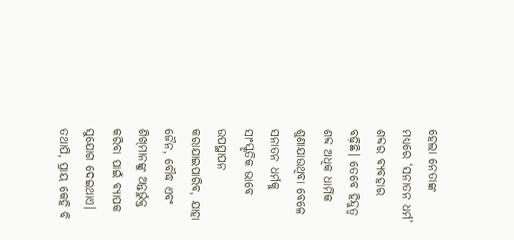ହେଲା ନେତାଙ୍କ ମଧ୍ୟରେ ‘ସନାତନ ଧର୍ମ’ ଶବ୍ଦର ବ୍ୟବହାର ବଢ଼ିଛି। ତେବେ ହିନ୍ଦୁତ୍ୱ ଶବ୍ଦ ଅଧିକ ଧାର୍ମିକ ଶୁଣାଯାଉଥିବା ବେଳେ ସନାତନ ଧର୍ମକୁ ସାଂସ୍କୃତିକ ଭାବେ ଉପସ୍ଥାପନ କରାଯାଇପାରିବ, ଯାହା ଜୈନ, ବୌଦ୍ଧ ଏବଂ ଶିଖ୍‌ମାନଙ୍କୁ ଅନ୍ତର୍ଭୁକ୍ତ କରିବା ପାଇଁ ବ୍ୟାପକ ସୁଯୋଗ ଦେଇଥାଏ। ତଥାପି, ପ୍ରାୟ କେହି ବି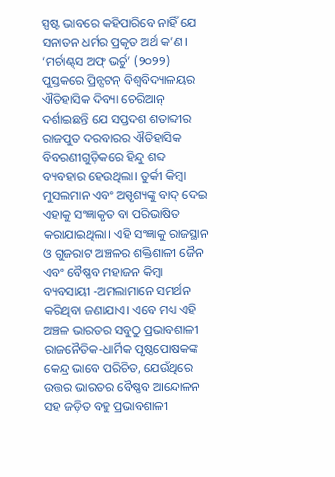ସ୍ପଷ୍ଟ ଭାବରେ କହିପାରିବେ ନାହିଁ ଯେ ସନାତନ ଧର୍ମର ପ୍ରକୃତ ଅର୍ଥ କ’ଣ। ‘ମର୍ଚାଣ୍ଟ୍‌ସ ଅଫ୍‌ ଭର୍ଚୁ’ (୨୦୨୨) ପୁସ୍ତକରେ ପ୍ରିନ୍ସଟନ୍‌ ବିଶ୍ୱବିଦ୍ୟାଳୟର ଐତିହାସିକ ଦିବ୍ୟା ଚେରିଆନ୍‌ ଦର୍ଶାଇଛନ୍ତି ଯେ ସପ୍ତଦଶ ଶତାବ୍ଦୀର ରାଜପୁତ ଦରବାରର ଐତିହାସିକ ବିବରଣୀଗୁଡ଼ିକରେ ହିନ୍ଦୁ ଶବ୍ଦ ବ୍ୟବହାର ହେଉଥିଲା। ତୁର୍କୀ କିମ୍ୱା ମୁସଲମାନ ଏବଂ ଅସ୍ପୃଶ୍ୟଙ୍କୁ ବାଦ୍‌ ଦେଇ ଏହାକୁ ସଂଜ୍ଞାକୃତ ବା ପରିଭାଷିତ କରାଯାଇଥିଲା। ଏହି ସଂଜ୍ଞାକୁ ରାଜସ୍ଥାନ ଓ ଗୁଜରାଟ ଅଞ୍ଚଳର ଶକ୍ତିଶାଳୀ ଜୈନ ଏବଂ ବୈଷ୍ଣବ ମହାଜନ କିମ୍ୱା ବ୍ୟବସାୟୀ -ଅମଲାମାନେ ସମର୍ଥନ କରିଥିବା ଜଣାଯାଏ। ଏବେ ମଧ୍ୟ ଏହି ଅଞ୍ଚଳ ଭାରତର ସବୁଠୁ ପ୍ରଭାବଶାଳୀ ରାଜନୈତିକ-ଧାର୍ମିକ ପୃଷ୍ଠପୋଷକଙ୍କ କେନ୍ଦ୍ର ଭାବେ ପରିଚିତ, ଯେଉଁଥିରେ ଉତ୍ତର ଭାରତର ବୈଷ୍ଣବ ଆନ୍ଦୋଳନ ସହ ଜଡ଼ିତ ବହୁ ପ୍ରଭାବଶାଳୀ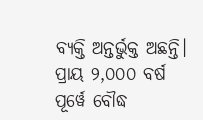ବ୍ୟକ୍ତି ଅନ୍ତର୍ଭୁକ୍ତ ଅଛନ୍ତି।
ପ୍ରାୟ ୨,୦୦୦ ବର୍ଷ ପୂର୍ୱେ ବୌଦ୍ଧ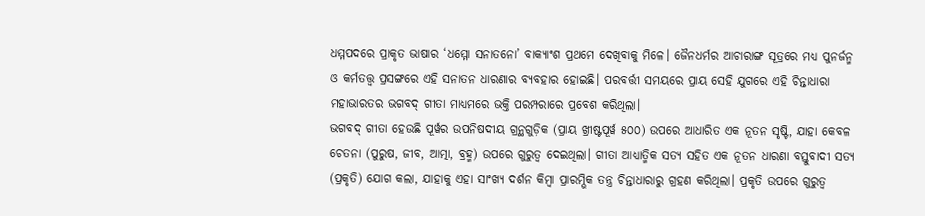ଧମ୍ମପଦରେ ପ୍ରାକୃତ ଭାଷାର ‘ଧମ୍ମୋ ସନାତନୋ’ ବାକ୍ୟାଂଶ ପ୍ରଥମେ ଦେଖିବାକୁ ମିଳେ। ଜୈନଧର୍ମର ଆଚାରାଙ୍ଗ ସୂତ୍ରରେ ମଧ୍ୟ ପୁନର୍ଜନ୍ମ ଓ କର୍ମତତ୍ତ୍ୱ ପ୍ରସଙ୍ଗରେ ଏହି ସନାତନ ଧାରଣାର ବ୍ୟବହାର ହୋଇଛି। ପରବର୍ତ୍ତୀ ସମୟରେ ପ୍ରାୟ ସେହି ଯୁଗରେ ଏହି ଚିନ୍ତାଧାରା ମହାଭାରତର ଭଗବଦ୍‌ ଗୀତା ମାଧ୍ୟମରେ ଭକ୍ତି ପରମ୍ପରାରେ ପ୍ରବେଶ କରିଥିଲା।
ଭଗବଦ୍‌ ଗୀତା ହେଉଛି ପୂର୍ୱର ଉପନିଷଦୀୟ ଗ୍ରନ୍ଥଗୁଡ଼ିକ (ପ୍ରାୟ ଖ୍ରୀଷ୍ଟପୂର୍ୱ ୫୦୦) ଉପରେ ଆଧାରିତ ଏକ ନୂତନ ସୃଷ୍ଟି, ଯାହା କେବଳ ଚେତନା (ପୁରୁଷ, ଜୀବ, ଆତ୍ମା, ବ୍ରହ୍ମ) ଉପରେ ଗୁରୁତ୍ୱ ଦେଇଥିଲା। ଗୀତା ଆଧ୍ୟାତ୍ମିକ ସତ୍ୟ ସହିତ ଏକ ନୂତନ ଧାରଣା ବସ୍ତୁବାଦୀ ସତ୍ୟ (ପ୍ରକୃତି) ଯୋଗ କଲା, ଯାହାକୁ ଏହା ସାଂଖ୍ୟ ଦର୍ଶନ କିମ୍ୱା ପ୍ରାରମ୍ଭିକ ତନ୍ତ୍ର ଚିନ୍ତାଧାରାରୁ ଗ୍ରହଣ କରିଥିଲା। ପ୍ରକୃତି ଉପରେ ଗୁରୁତ୍ୱ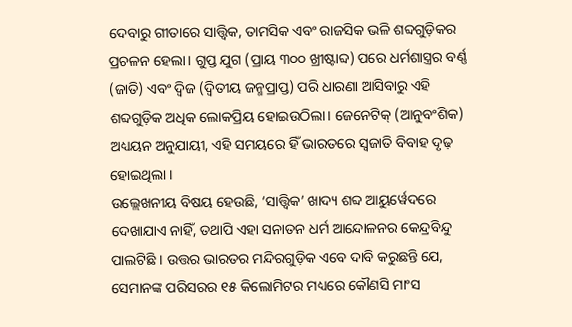ଦେବାରୁ ଗୀତାରେ ସାତ୍ତ୍ୱିକ, ତାମସିକ ଏବଂ ରାଜସିକ ଭଳି ଶବ୍ଦଗୁଡ଼ିକର ପ୍ରଚଳନ ହେଲା। ଗୁପ୍ତ ଯୁଗ (ପ୍ରାୟ ୩୦୦ ଖ୍ରୀଷ୍ଟାବ୍ଦ) ପରେ ଧର୍ମଶାସ୍ତ୍ରର ବର୍ଣ୍ଣ (ଜାତି) ଏବଂ ଦ୍ୱିଜ (ଦ୍ୱିତୀୟ ଜନ୍ମପ୍ରାପ୍ତ) ପରି ଧାରଣା ଆସିବାରୁ ଏହି ଶବ୍ଦଗୁଡ଼ିକ ଅଧିକ ଲୋକପ୍ରିୟ ହୋଇଉଠିଲା। ଜେନେଟିକ୍‌ (ଆନୁବଂଶିକ) ଅଧ୍ୟୟନ ଅନୁଯାୟୀ, ଏହି ସମୟରେ ହିଁ ଭାରତରେ ସ୍ୱଜାତି ବିବାହ ଦୃଢ଼ ହୋଇଥିଲା ।
ଉଲ୍ଲେଖନୀୟ ବିଷୟ ହେଉଛି, ‘ସାତ୍ତ୍ୱିକ’ ଖାଦ୍ୟ ଶବ୍ଦ ଆୟୁର୍ୱେଦରେ ଦେଖାଯାଏ ନାହିଁ, ତଥାପି ଏହା ସନାତନ ଧର୍ମ ଆନ୍ଦୋଳନର କେନ୍ଦ୍ରବିନ୍ଦୁ ପାଲଟିଛି । ଉତ୍ତର ଭାରତର ମନ୍ଦିରଗୁଡ଼ିକ ଏବେ ଦାବି କରୁଛନ୍ତି ଯେ, ସେମାନଙ୍କ ପରିସରର ୧୫ କିଲୋମିଟର ମଧ୍ୟରେ କୌଣସି ମାଂସ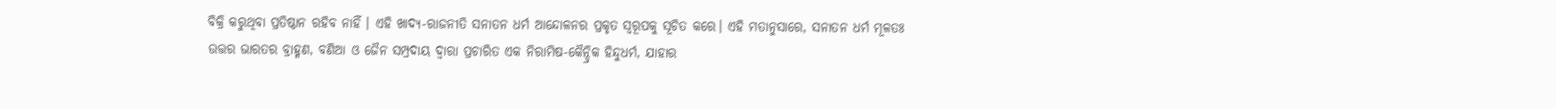ବିକ୍ରି କରୁଥିବା ପ୍ରତିଷ୍ଠାନ ରହିବ ନାହିଁ । ଏହି ଖାଦ୍ୟ-ରାଜନୀତି ସନାତନ ଧର୍ମ ଆନ୍ଦୋଳନର ପ୍ରକୃତ ସ୍ୱରୂପକୁ ସୂଚିତ କରେ। ଏହି ମତାନୁସାରେ, ସନାତନ ଧର୍ମ ମୂଳତଃ ଉତ୍ତର ଭାରତର ବ୍ରାହ୍ମଣ, ବଣିଆ ଓ ଜୈନ ସମ୍ପ୍ରଦାୟ ଦ୍ୱାରା ପ୍ରଚାରିତ ଏକ ନିରାମିଷ-କୈନ୍ଦ୍ରିକ ହିନ୍ଦୁଧର୍ମ, ଯାହାର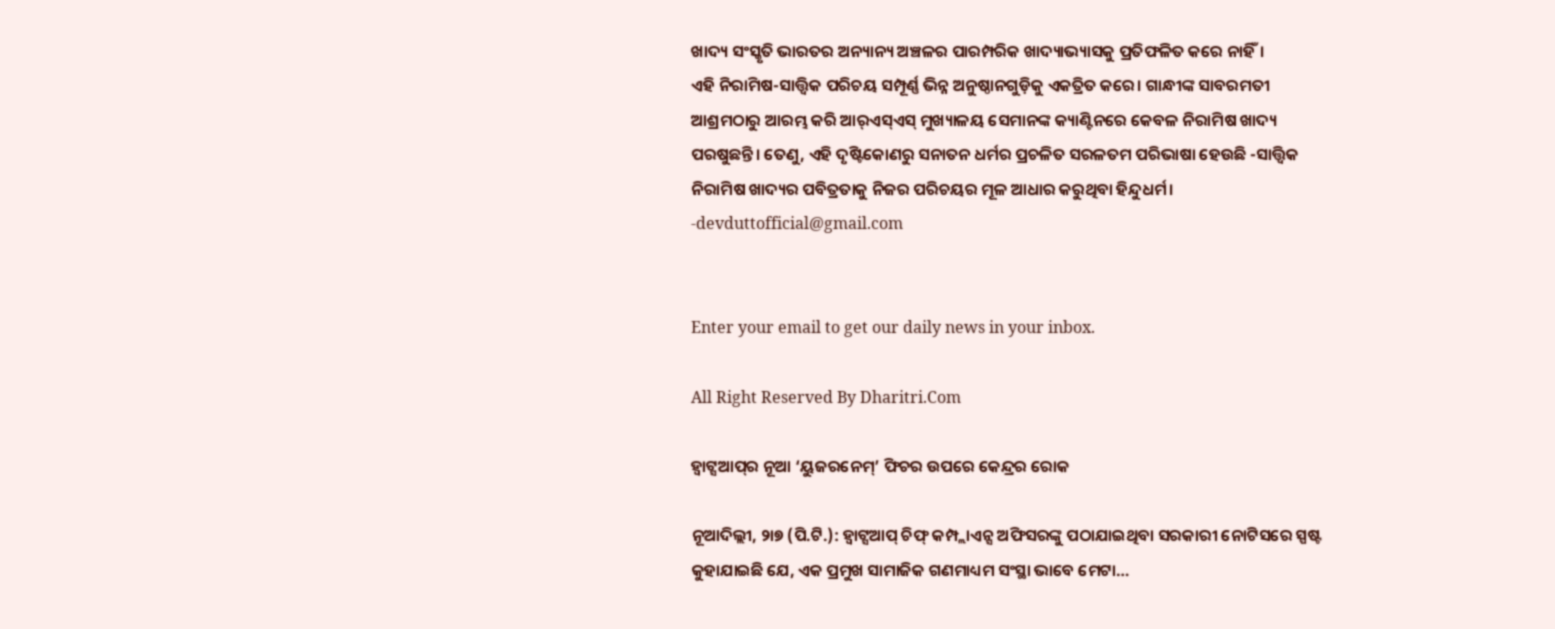ଖାଦ୍ୟ ସଂସ୍କୃତି ଭାରତର ଅନ୍ୟାନ୍ୟ ଅଞ୍ଚଳର ପାରମ୍ପରିକ ଖାଦ୍ୟାଭ୍ୟାସକୁ ପ୍ରତିଫଳିତ କରେ ନାହିଁ।
ଏହି ନିରାମିଷ-ସାତ୍ତ୍ୱିକ ପରିଚୟ ସମ୍ପୂର୍ଣ୍ଣ ଭିନ୍ନ ଅନୁଷ୍ଠାନଗୁଡ଼ିକୁ ଏକତ୍ରିତ କରେ। ଗାନ୍ଧୀଙ୍କ ସାବରମତୀ ଆଶ୍ରମଠାରୁ ଆରମ୍ଭ କରି ଆର୍‌ଏସ୍‌ଏସ୍‌ ମୁଖ୍ୟାଳୟ ସେମାନଙ୍କ କ୍ୟାଣ୍ଟିନରେ କେବଳ ନିରାମିଷ ଖାଦ୍ୟ ପରଷୁଛନ୍ତି। ତେଣୁ, ଏହି ଦୃଷ୍ଟିକୋଣରୁ ସନାତନ ଧର୍ମର ପ୍ରଚଳିତ ସରଳତମ ପରିଭାଷା ହେଉଛି -ସାତ୍ତ୍ୱିକ ନିରାମିଷ ଖାଦ୍ୟର ପବିତ୍ରତାକୁ ନିଜର ପରିଚୟର ମୂଳ ଆଧାର କରୁଥିବା ହିନ୍ଦୁଧର୍ମ।
-devduttofficial@gmail.com


Enter your email to get our daily news in your inbox.

All Right Reserved By Dharitri.Com

ହ୍ୱାଟ୍ସଆପ୍‌ର ନୂଆ ‘ୟୁଜରନେମ୍‌’ ଫିଚର ଉପରେ କେନ୍ଦ୍ରର ରୋକ

ନୂଆଦିଲ୍ଲୀ, ୨ା୭ (ପି.ଟି.): ହ୍ୱାଟ୍ସଆପ୍‌ ଚିଫ୍‌ କମ୍ପ୍ଲାଏନ୍ସ ଅଫିସରଙ୍କୁ ପଠାଯାଇଥିବା ସରକାରୀ ନୋଟିସରେ ସ୍ପଷ୍ଟ କୁହାଯାଇଛି ଯେ, ଏକ ପ୍ରମୁଖ ସାମାଜିକ ଗଣମାଧ୍ୟମ ସଂସ୍ଥା ଭାବେ ମେଟା…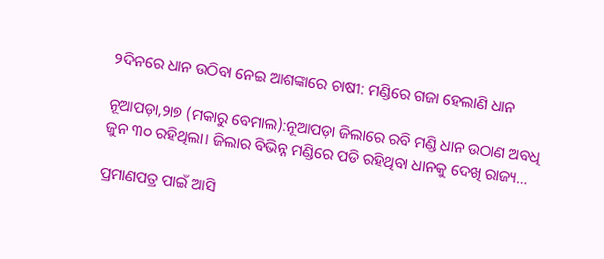୨ଦିନରେ ଧାନ ଉଠିବା ନେଇ ଆଶଙ୍କାରେ ଚାଷୀ: ମଣ୍ଡିରେ ଗଜା ହେଲାଣି ଧାନ

ନୂଆପଡ଼ା,୨ା୭ (ମକାରୁ ବେମାଲ):ନୂଆପଡ଼ା ଜିଲାରେ ରବି ମଣ୍ଡି ଧାନ ଉଠାଣ ଅବଧି ଜୁନ ୩୦ ରହିଥିଲା। ଜିଲାର ବିଭିନ୍ନ ମଣ୍ଡିରେ ପଡି ରହିଥିବା ଧାନକୁ ଦେଖି ରାଜ୍ୟ…

ପ୍ରମାଣପତ୍ର ପାଇଁ ଆସି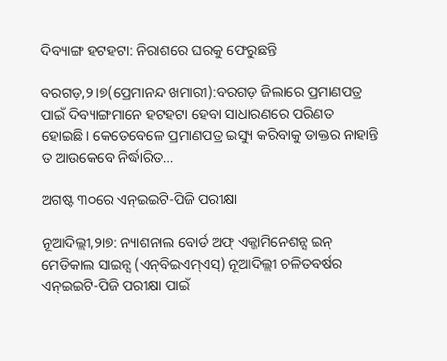ଦିବ୍ୟାଙ୍ଗ ହଟହଟା: ନିରାଶରେ ଘରକୁ ଫେରୁଛନ୍ତି

ବରଗଡ଼,୨।୭(ପ୍ରେମାନନ୍ଦ ଖମାରୀ):ବରଗଡ଼ ଜିଲାରେ ପ୍ରମାଣପତ୍ର ପାଇଁ ଦିବ୍ୟାଙ୍ଗମାନେ ହଟହଟା ହେବା ସାଧାରଣରେ ପରିଣତ ହୋଇଛି। କେତେବେଳେ ପ୍ରମାଣପତ୍ର ଇସ୍ୟୁ କରିବାକୁ ଡାକ୍ତର ନାହାନ୍ତି ତ ଆଉକେବେ ନିର୍ଦ୍ଧାରିତ…

ଅଗଷ୍ଟ ୩୦ରେ ଏନ୍‌ଇଇଟି-ପିଜି ପରୀକ୍ଷା

ନୂଆଦିଲ୍ଲୀ,୨ା୭: ନ୍ୟାଶନାଲ ବୋର୍ଡ ଅଫ୍‌ ଏକ୍ଜାମିନେଶନ୍ସ ଇନ୍‌ ମେଡିକାଲ ସାଇନ୍ସ (ଏନ୍‌ବିଇଏମ୍‌ଏସ୍‌) ନୂଆଦିଲ୍ଲୀ ଚଳିତବର୍ଷର ଏନ୍‌ଇଇଟି-ପିଜି ପରୀକ୍ଷା ପାଇଁ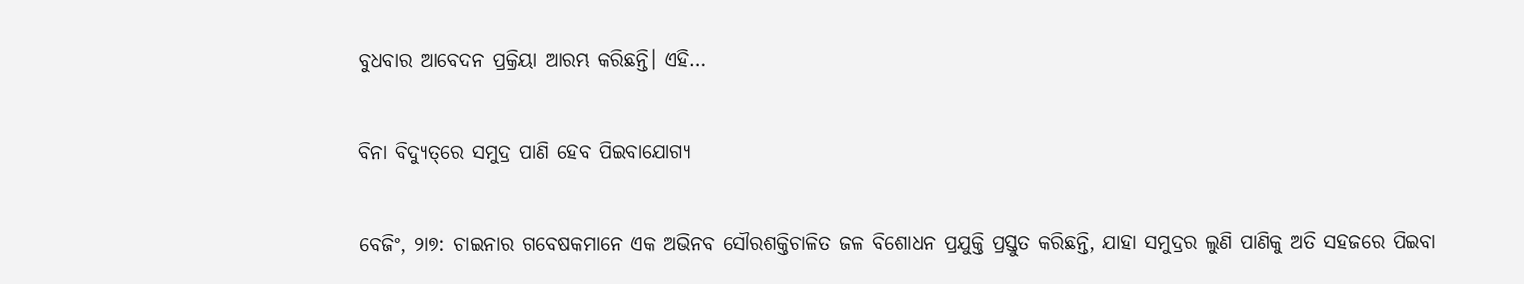ବୁଧବାର ଆବେଦନ ପ୍ରକ୍ରିୟା ଆରମ୍ଭ କରିଛନ୍ତି। ଏହି…

ବିନା ବିଦ୍ୟୁତ୍‌ରେ ସମୁଦ୍ର ପାଣି ହେବ ପିଇବାଯୋଗ୍ୟ

ବେଜିଂ, ୨ା୭: ଚାଇନାର ଗବେଷକମାନେ ଏକ ଅଭିନବ ସୌରଶକ୍ତିଚାଳିତ ଜଳ ବିଶୋଧନ ପ୍ରଯୁକ୍ତି ପ୍ରସ୍ତୁତ କରିଛନ୍ତି, ଯାହା ସମୁଦ୍ରର ଲୁଣି ପାଣିକୁ ଅତି ସହଜରେ ପିଇବା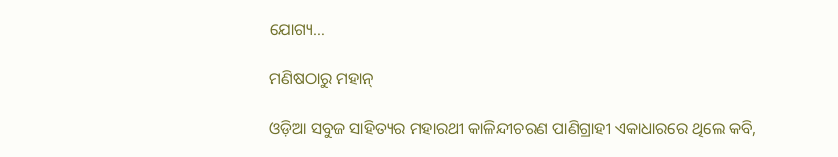ଯୋଗ୍ୟ…

ମଣିଷଠାରୁ ମହାନ୍‌

ଓଡ଼ିଆ ସବୁଜ ସାହିତ୍ୟର ମହାରଥୀ କାଳିନ୍ଦୀଚରଣ ପାଣିଗ୍ରାହୀ ଏକାଧାରରେ ଥିଲେ କବି,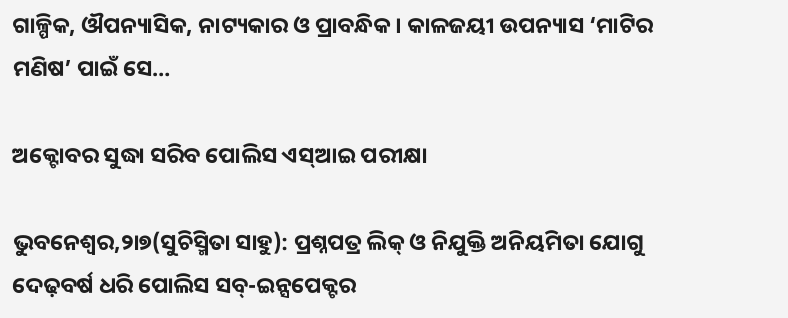ଗାଳ୍ପିକ, ଔପନ୍ୟାସିକ, ନାଟ୍ୟକାର ଓ ପ୍ରାବନ୍ଧିକ। କାଳଜୟୀ ଉପନ୍ୟାସ ‘ମାଟିର ମଣିଷ’ ପାଇଁ ସେ…

ଅକ୍ଟୋବର ସୁଦ୍ଧା ସରିବ ପୋଲିସ ଏସ୍‌ଆଇ ପରୀକ୍ଷା

ଭୁବନେଶ୍ୱର,୨ା୭(ସୁଚିସ୍ମିତା ସାହୁ): ପ୍ରଶ୍ନପତ୍ର ଲିକ୍‌ ଓ ନିଯୁକ୍ତି ଅନିୟମିତା ଯୋଗୁ ଦେଢ଼ବର୍ଷ ଧରି ପୋଲିସ ସବ୍‌-ଇନ୍ସପେକ୍ଟର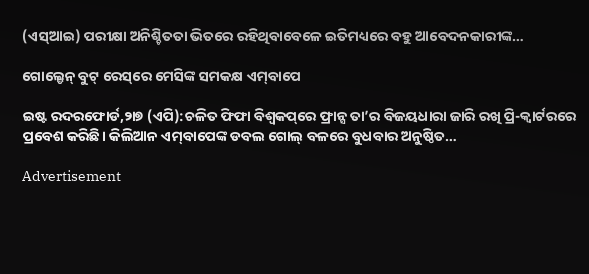(ଏସ୍‌ଆଇ) ପରୀକ୍ଷା ଅନିଶ୍ଚିତତା ଭିତରେ ରହିଥିବାବେଳେ ଇତିମଧ୍ୟରେ ବହୁ ଆବେଦନକାରୀଙ୍କ…

ଗୋଲ୍ଡେନ୍‌ ବୁଟ୍‌ ରେସ୍‌ରେ ମେସିଙ୍କ ସମକକ୍ଷ ଏମ୍‌ବାପେ

ଇଷ୍ଟ ରଦରଫୋର୍ଡ,୨ା୭ (ଏପି):ଚଳିତ ଫିଫା ବିଶ୍ୱକପ୍‌ରେ ଫ୍ରାନ୍ସ ତା’ର ବିଜୟଧାରା ଜାରି ରଖି ପ୍ରି-କ୍ୱାର୍ଟରରେ ପ୍ରବେଶ କରିଛି। କିଲିଆନ ଏମ୍‌ବାପେଙ୍କ ଡବଲ ଗୋଲ୍‌ ବଳରେ ବୁଧବାର ଅନୁଷ୍ଠିତ…

Advertisement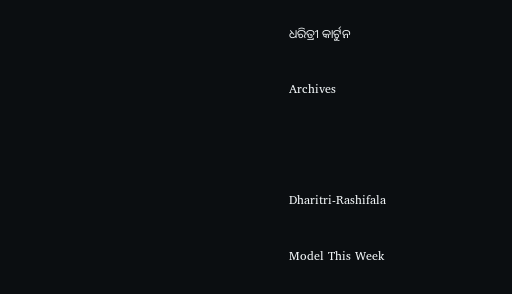ଧରିତ୍ରୀ କାର୍ଟୁନ

Archives



Dharitri-Rashifala

Model This Week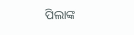ପିଲାଙ୍କ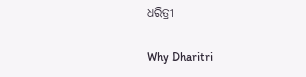ଧରିତ୍ରୀ

Why Dharitri